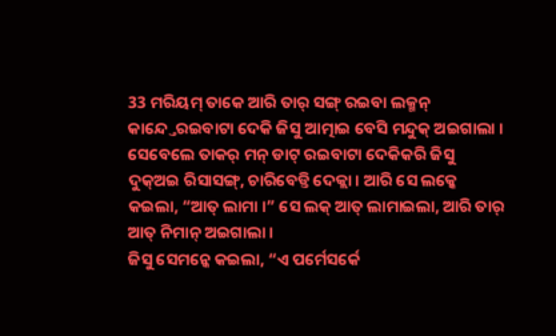33 ମରିୟମ୍ ତାକେ ଆରି ତାର୍ ସଙ୍ଗ୍ ରଇବା ଲକ୍ମନ୍ କାନ୍ଦ୍ତେରଇବାଟା ଦେକି ଜିସୁ ଆତ୍ମାଇ ବେସି ମନ୍ଦୁକ୍ ଅଇଗାଲା ।
ସେବେଲେ ତାକର୍ ମନ୍ ଡାଟ୍ ରଇବାଟା ଦେକିକରି ଜିସୁ ଦୁକ୍ଅଇ ରିସାସଙ୍ଗ୍, ଚାରିବେଡ୍ତି ଦେକ୍ଲା । ଆରି ସେ ଲକ୍କେ କଇଲା, “ଆତ୍ ଲାମା ।” ସେ ଲକ୍ ଆତ୍ ଲାମାଇଲା, ଆରି ତାର୍ ଆତ୍ ନିମାନ୍ ଅଇଗାଲା ।
ଜିସୁ ସେମନ୍କେ କଇଲା, “ଏ ପର୍ମେସର୍କେ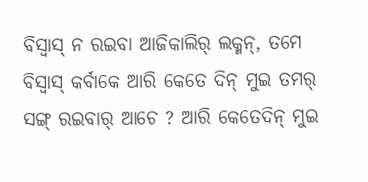ବିସ୍ବାସ୍ ନ ରଇବା ଆଜିକାଲିର୍ ଲକ୍ମନ୍, ତମେ ବିସ୍ବାସ୍ କର୍ବାକେ ଆରି କେତେ ଦିନ୍ ମୁଇ ତମର୍ ସଙ୍ଗ୍ ରଇବାର୍ ଆଚେ ? ଆରି କେତେଦିନ୍ ମୁଇ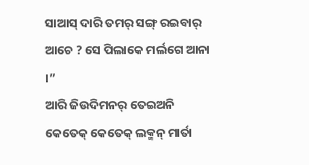ସାଆସ୍ ଦାରି ତମର୍ ସଙ୍ଗ୍ ରଇବାର୍ ଆଚେ ? ସେ ପିଲାକେ ମର୍ଲଗେ ଆନା ।”
ଆରି ଜିଉଦିମନର୍ ତେଇଅନି କେତେକ୍ କେତେକ୍ ଲକ୍ମନ୍ ମାର୍ତା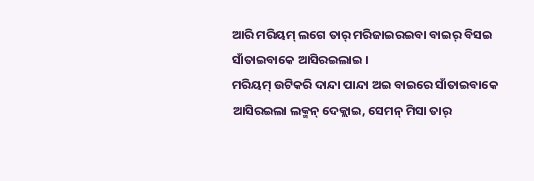ଆରି ମରିୟମ୍ ଲଗେ ତାର୍ ମରିଜାଇରଇବା ବାଇର୍ ବିସଇ ସାଁତାଇବାକେ ଆସିରଇଲାଇ ।
ମରିୟମ୍ ଉଟିକରି ଦାନ୍ଦା ପାନ୍ଦା ଅଇ ବାଇରେ ସାଁତାଇବାକେ ଆସିରଇଲା ଲକ୍ମନ୍ ଦେକ୍ଲାଇ, ସେମନ୍ ମିସା ତାର୍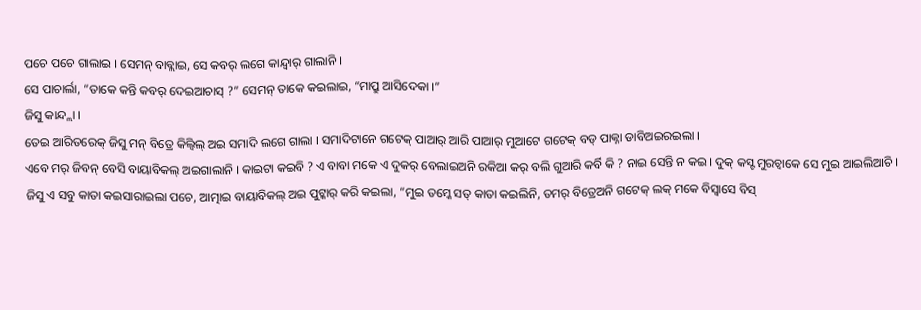ପଚେ ପଚେ ଗାଲାଇ । ସେମନ୍ ବାବ୍ଲାଇ, ସେ କବର୍ ଲଗେ କାନ୍ଦ୍ବାର୍ ଗାଲାନି ।
ସେ ପାଚାର୍ଲା, “ତାକେ କନ୍ତି କବର୍ ଦେଇଆଚାସ୍ ?” ସେମନ୍ ତାକେ କଇଲାଇ, “ମାପ୍ରୁ ଆସିଦେକା ।”
ଜିସୁ କାନ୍ଦ୍ଲା ।
ତେଇ ଆରିତରେକ୍ ଜିସୁ ମନ୍ ବିତ୍ରେ କିଲ୍ବିଲ୍ ଅଇ ସମାଦି ଲଗେ ଗାଲା । ସମାଦିଟାନେ ଗଟେକ୍ ପାଆର୍ ଆରି ପାଆର୍ ମୁଆଟେ ଗଟେକ୍ ବଡ୍ ପାକ୍ନା ଡାବିଅଇରଇଲା ।
ଏବେ ମର୍ ଜିବନ୍ ବେସି ବାୟାବିକଲ୍ ଅଇଗାଲାନି । କାଇଟା କଇବି ? ଏ ବାବା ମକେ ଏ ଦୁକର୍ ବେଲାଇଅନି ରକିଆ କର୍ ବଲି ଗୁଆରି କର୍ବି କି ? ନାଇ ସେନ୍ତି ନ କଇ । ଦୁକ୍ କସ୍ଟ ମୁରଚ୍ବାକେ ସେ ମୁଇ ଆଇଲିଆଚି ।
ଜିସୁ ଏ ସବୁ କାତା କଇସାରାଇଲା ପଚେ, ଆତ୍ମାଇ ବାୟାବିକଲ୍ ଅଇ ପୁଟ୍କାର୍ କରି କଇଲା, “ମୁଇ ତମ୍କେ ସତ୍ କାତା କଇଲିନି, ତମର୍ ବିତ୍ରେଅନି ଗଟେକ୍ ଲକ୍ ମକେ ବିସ୍ବାସେ ବିସ୍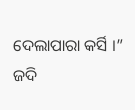ଦେଲାପାରା କର୍ସି ।”
ଜଦି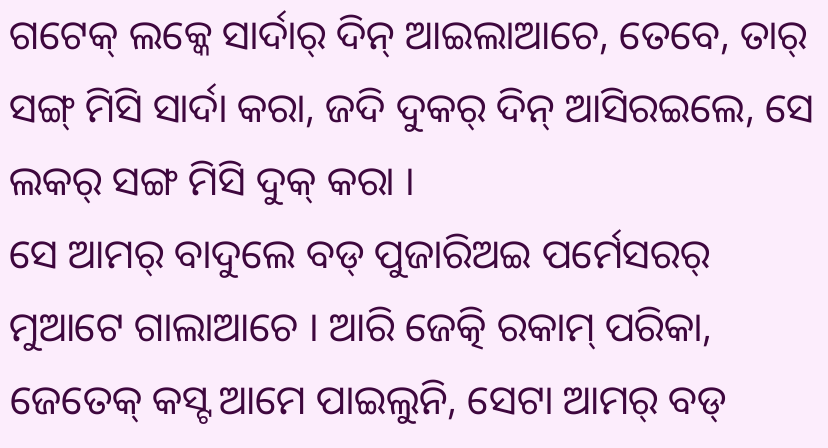ଗଟେକ୍ ଲକ୍କେ ସାର୍ଦାର୍ ଦିନ୍ ଆଇଲାଆଚେ, ତେବେ, ତାର୍ ସଙ୍ଗ୍ ମିସି ସାର୍ଦା କରା, ଜଦି ଦୁକର୍ ଦିନ୍ ଆସିରଇଲେ, ସେ ଲକର୍ ସଙ୍ଗ ମିସି ଦୁକ୍ କରା ।
ସେ ଆମର୍ ବାଦୁଲେ ବଡ୍ ପୁଜାରିଅଇ ପର୍ମେସରର୍ ମୁଆଟେ ଗାଲାଆଚେ । ଆରି ଜେତ୍କି ରକାମ୍ ପରିକା, ଜେତେକ୍ କସ୍ଟ ଆମେ ପାଇଲୁନି, ସେଟା ଆମର୍ ବଡ୍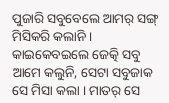ପୁଜାରି ସବୁବେଲେ ଆମର୍ ସଙ୍ଗ୍ ମିସିକରି କଲାନି । କାଇକେବଇଲେ ଜେତ୍କି ସବୁ ଆମେ କଲୁନି, ସେଟା ସବୁଜାକ ସେ ମିସା କଲା । ମାତର୍ ସେ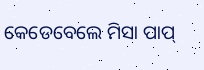କେଡେବେଲେ ମିସା ପାପ୍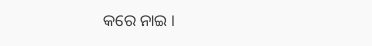କରେ ନାଇ ।